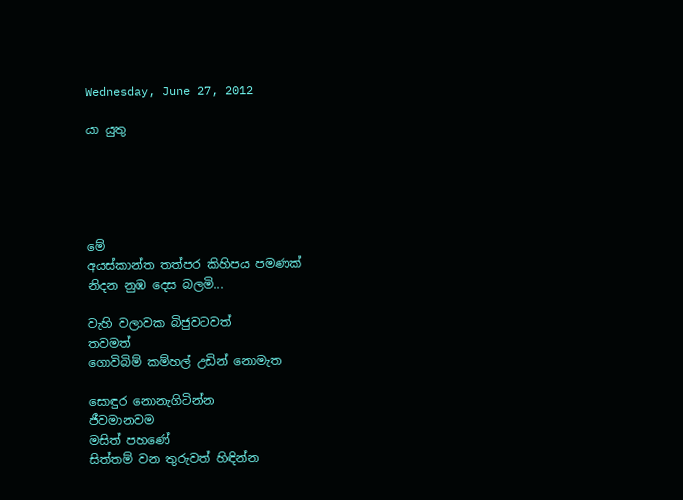Wednesday, June 27, 2012

යා යුතු





මේ
අයස්කාන්ත තත්පර කිහිපය පමණක්
නිදන නුඹ දෙස බලමි...

වැහි වලාවක බිජුවටවත්
තවමත්
ගොවිබිම් කම්හල් උඩින් නොමැත

සොඳුර නොනැගිටින්න
ජීවමානවම
මසිත් පහණේ
සිත්තම් වන තුරුවත් හිඳින්න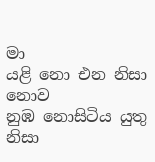මා
යළි නො එන නිසා නොව
නුඹ නොසිටිය යුතු නිසා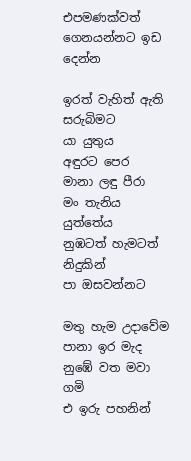එපමණක්වත්
ගෙනයන්නට ඉඩ දෙන්න

ඉරත් වැහිත් ඇති සරුබිමට
යා යුතුය
අඳුරට පෙර
මානා ලඳු පීරා
මං තැනිය යුත්තේය
නුඹටත් හැමටත්
නිදුකින්
පා ඔසවන්නට

මතු හැම උදාවේම
පානා ඉර මැද
නුඹේ වත මවා ගමි
එ ඉරු පහනින්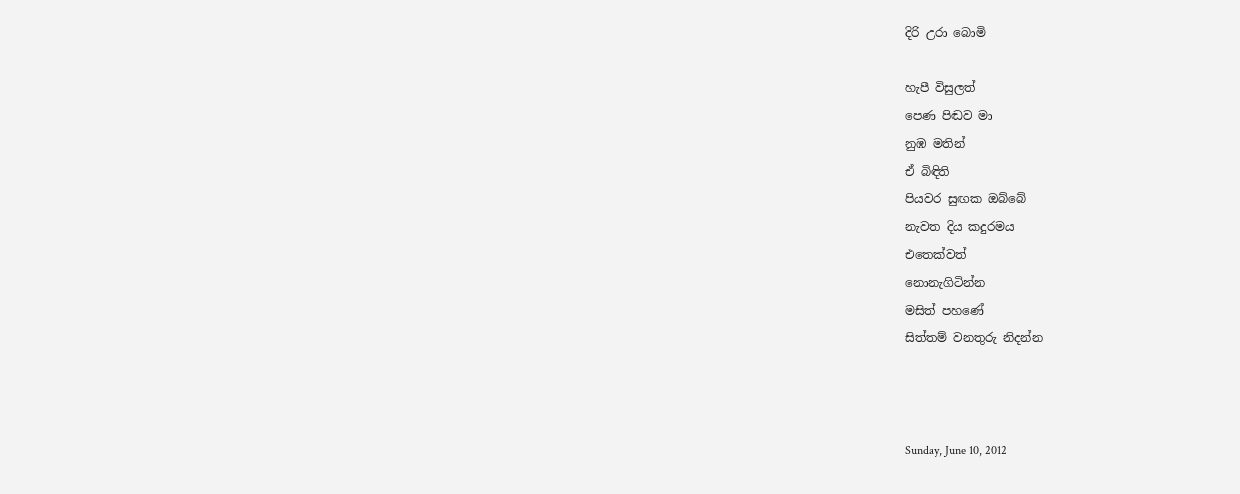දිරි උරා බොමි

හැපී විසුලත්
පෙණ පිඬව මා
නුඹ මතින්
ඒ බිඳිති
පියවර සුඟක ඔබ්බේ
නැවත දිය කදුරමය
එතෙක්වත්
නොනැගිටින්න
මසිත් පහණේ
සිත්තම් වනතුරු නිදන්න



Sunday, June 10, 2012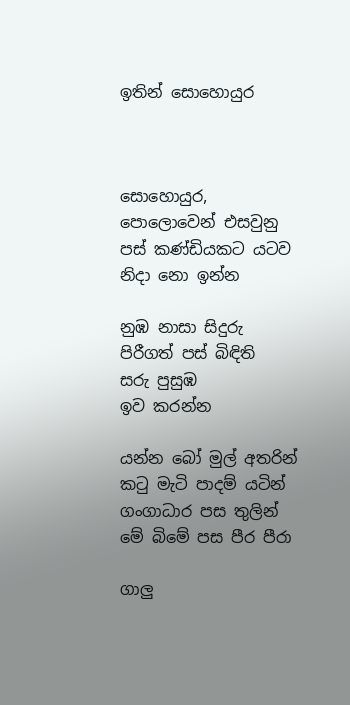ඉතින් සොහොයුර



සොහොයුර,
පොලොවෙන් එසවුනු
පස් කණ්ඩියකට යටව
නිදා නො ඉන්න

නුඹ නාසා සිදුරු
පිරීගත් පස් බිඳිති
සරු පුසුඹ
ඉව කරන්න

යන්න බෝ මුල් අතරින්
කටු මැටි පාදම් යටින්
ගංගාධාර පස තුලින්
මේ බිමේ පස පීර පීරා

ගාලු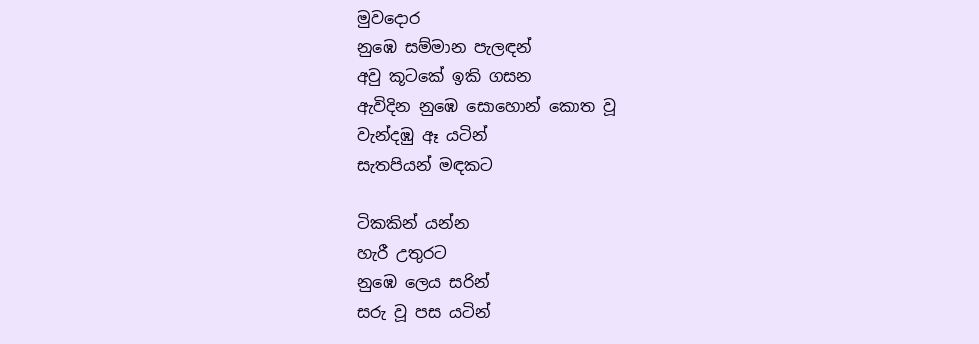මුවදොර
නුඹෙ සම්මාන පැලඳන්
අවු කූටකේ ඉකි ගසන
ඇවිදින නුඹෙ සොහොන් කොත වූ
වැන්දඹු ඈ යටින්
සැතපියන් මඳකට

ටිකකින් යන්න
හැරී උතුරට
නුඹෙ ලෙය සරින්
සරු වූ පස යටින්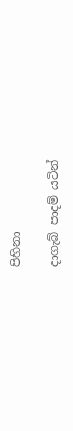පිහිනා

දාගැබ් පාදම් යටින්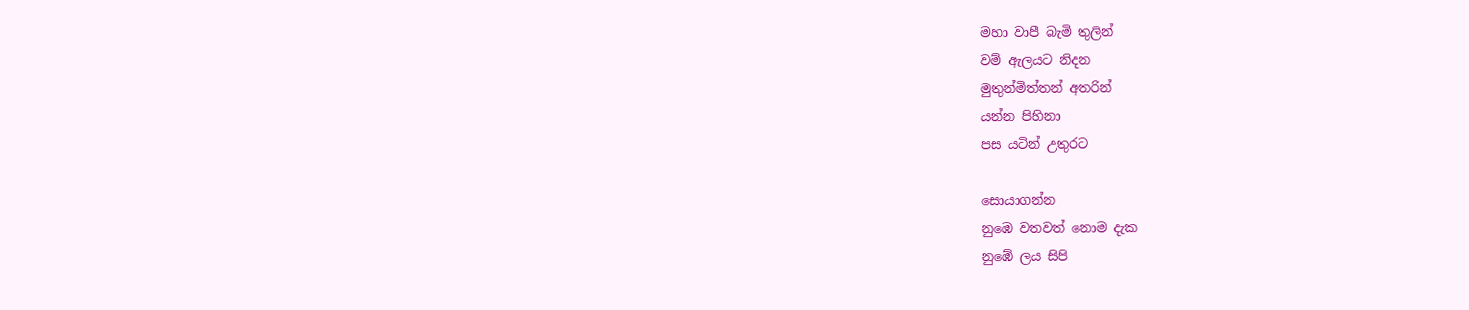මහා වාපී බැමි තුලින්
වම් ඇලයට නිදන
මුතුන්මිත්තන් අතරින්
යන්න පිහිනා
පස යටින් උතුරට

සොයාගන්න
නුඹෙ වතවත් නොම දැක
නුඹේ ලය සිපි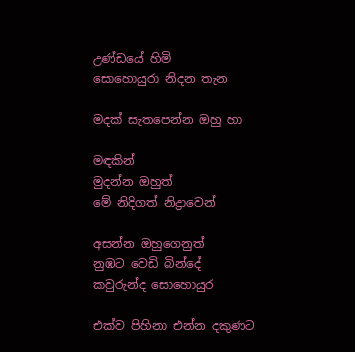උණ්ඩයේ හිමි
සොහොයුරා නිදන තැන

මදක් සැතපෙන්න ඔහු හා

මඳකින්
මුදන්න ඔහුත්
මේ නිදිගත් නිද්‍රාවෙන්

අසන්න ඔහුගෙනුත්
නුඹට වෙඩි බින්දේ
කවුරුන්ද සොහොයුර

එක්ව පිහිනා එන්න දකුණට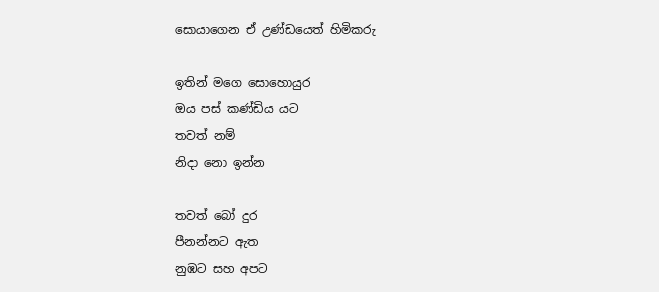සොයාගෙන ඒ උණ්ඩයෙත් හිමිකරු

ඉතින් මගෙ සොහොයුර
ඔය පස් කණ්ඩිය යට
තවත් නම්
නිදා නො ඉන්න

තවත් බෝ දුර
පීනන්නට ඇත
නුඹට සහ අපට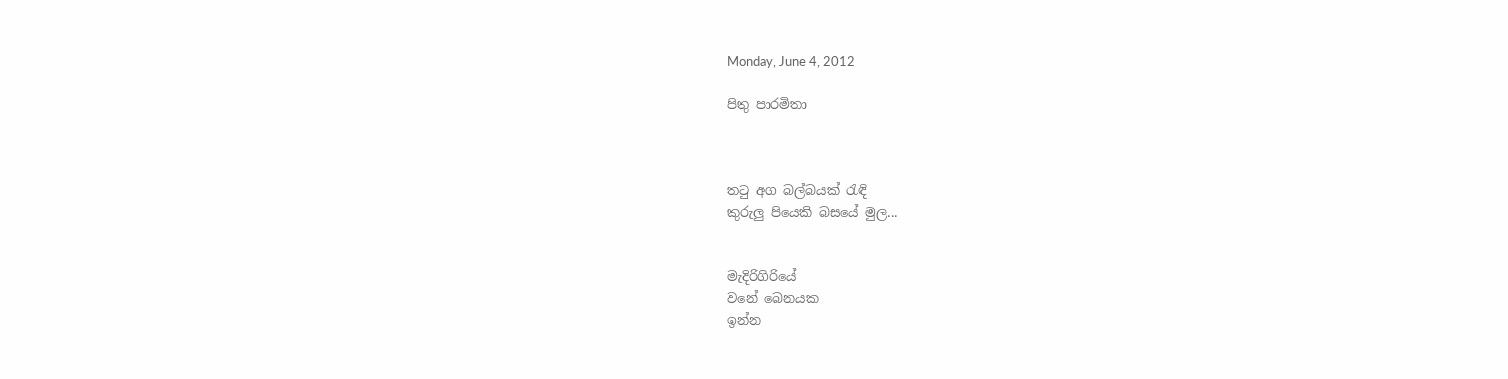Monday, June 4, 2012

පිතු පාරමිතා



තටු අග බල්බයක් රැඳි
කුරුලු පියෙකි බසයේ මුල...


මැදිරිගිරියේ
වනේ බෙනයක
ඉන්න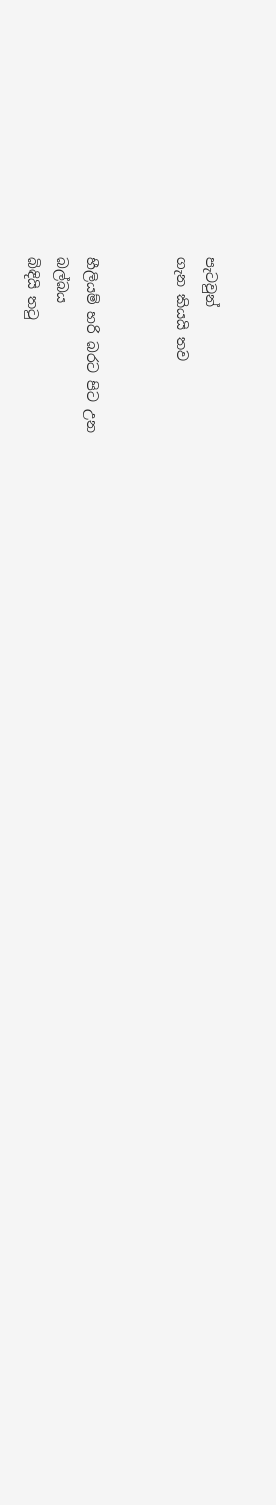පැටවුන්
ගැන කියයි තව


හීලියම් හරි බරට පිට උන
බල්බය
බිඳියි තටු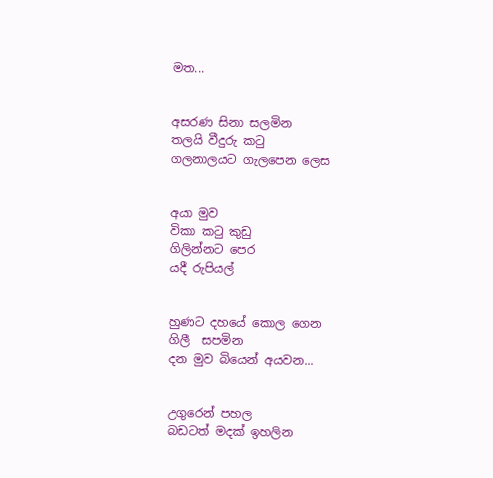මත...


අසරණ සිනා සලමින
තලයි වීදුරු කටු
ගලනාලයට ගැලපෙන ලෙස


අයා මුව
විකා කටු කුඩු
ගිලින්නට පෙර
යදී රුපියල්


හුණට දහයේ කොල ගෙන
ගිලී  සපමින
දන මුව බියෙන් අයවන...


උගුරෙන් පහල
බඩටත් මදක් ඉහලින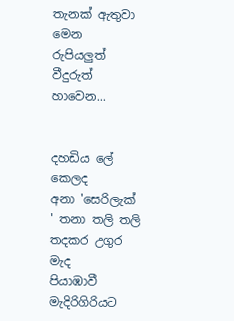තැනක් ඇතුවා මෙන
රුපියලුත් වීදුරුත් හාවෙන...


දහඩිය ලේ කෙලද
අනා 'සෙරිලැක් ' තනා තලි තලි
තදකර උගුර මැද
පියාඹාවී මැදිරිගිරියට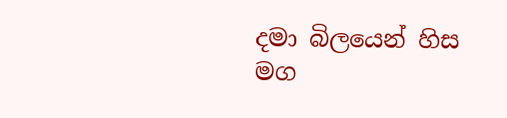දමා බිලයෙන් හිස
මග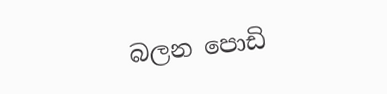බලන පොඩි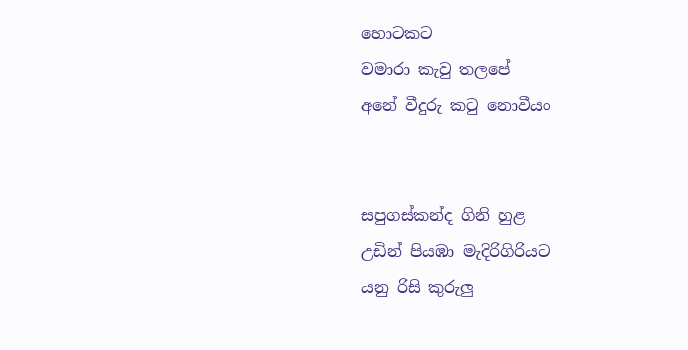හොටකට
වමාරා කැවු තලපේ
අනේ වීදුරු කටු නොවීයං


සපුගස්කන්ද ගිනි හුළ
උඩින් පියඹා මැදිරිගිරියට
යනු රිසි කුරුලු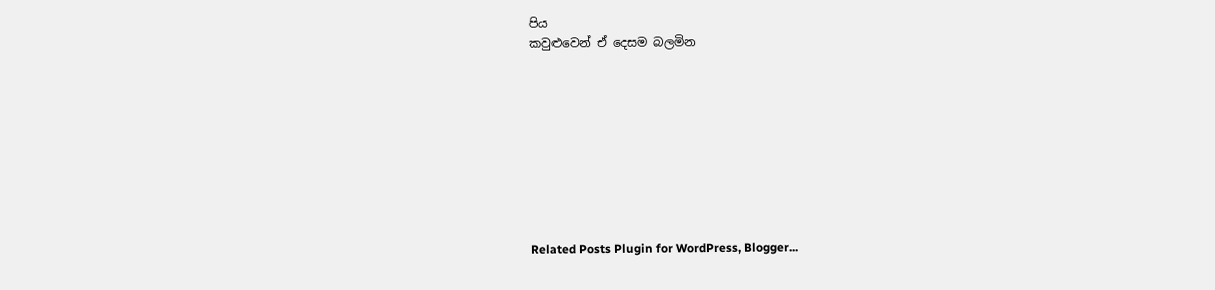පිය
කවුළුවෙන් ඒ දෙසම බලමින









Related Posts Plugin for WordPress, Blogger...